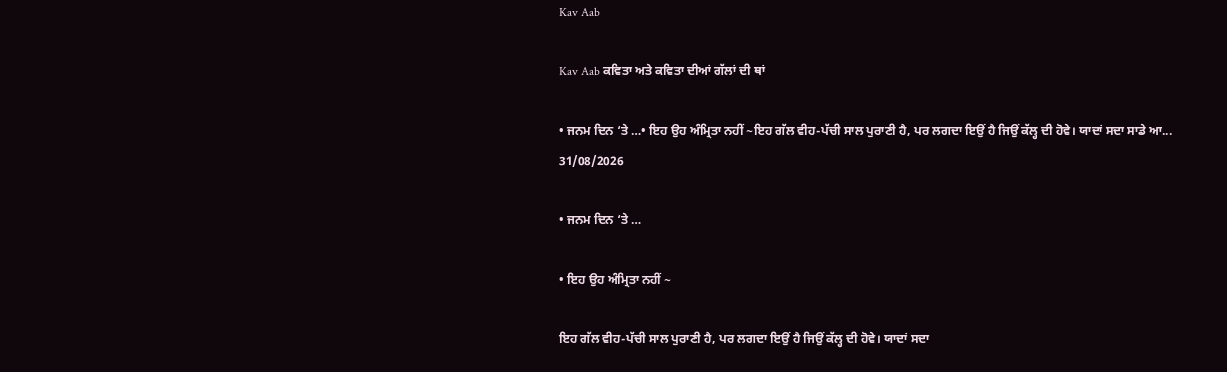Kav Aab

Kav Aab ਕਵਿਤਾ ਅਤੇ ਕਵਿਤਾ ਦੀਆਂ ਗੱਲਾਂ ਦੀ ਥਾਂ

• ਜਨਮ ਦਿਨ ‘ਤੇ …• ਇਹ ਉਹ ਅੰਮ੍ਰਿਤਾ ਨਹੀਂ ~ਇਹ ਗੱਲ ਵੀਹ-ਪੱਚੀ ਸਾਲ ਪੁਰਾਣੀ ਹੈ, ਪਰ ਲਗਦਾ ਇਉਂ ਹੈ ਜਿਉਂ ਕੱਲ੍ਹ ਦੀ ਹੋਵੇ। ਯਾਦਾਂ ਸਦਾ ਸਾਡੇ ਆ...
31/08/2026

• ਜਨਮ ਦਿਨ ‘ਤੇ …

• ਇਹ ਉਹ ਅੰਮ੍ਰਿਤਾ ਨਹੀਂ ~

ਇਹ ਗੱਲ ਵੀਹ-ਪੱਚੀ ਸਾਲ ਪੁਰਾਣੀ ਹੈ, ਪਰ ਲਗਦਾ ਇਉਂ ਹੈ ਜਿਉਂ ਕੱਲ੍ਹ ਦੀ ਹੋਵੇ। ਯਾਦਾਂ ਸਦਾ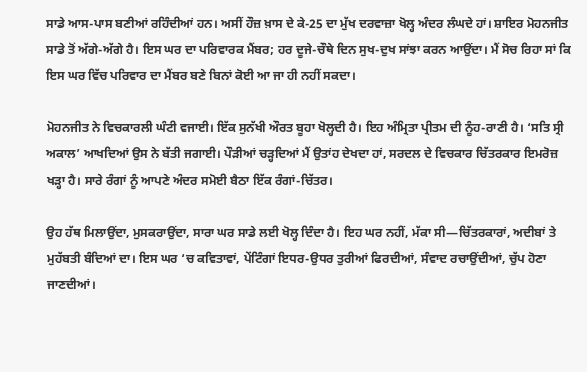ਸਾਡੇ ਆਸ-ਪਾਸ ਬਣੀਆਂ ਰਹਿੰਦੀਆਂ ਹਨ। ਅਸੀਂ ਹੌਜ਼ ਖ਼ਾਸ ਦੇ ਕੇ-25 ਦਾ ਮੁੱਖ ਦਰਵਾਜ਼ਾ ਖੋਲ੍ਹ ਅੰਦਰ ਲੰਘਦੇ ਹਾਂ। ਸ਼ਾਇਰ ਮੋਹਨਜੀਤ ਸਾਡੇ ਤੋਂ ਅੱਗੇ-ਅੱਗੇ ਹੈ। ਇਸ ਘਰ ਦਾ ਪਰਿਵਾਰਕ ਮੈਂਬਰ; ਹਰ ਦੂਜੇ-ਚੌਥੇ ਦਿਨ ਸੁਖ-ਦੁਖ ਸਾਂਝਾ ਕਰਨ ਆਉਂਦਾ। ਮੈਂ ਸੋਚ ਰਿਹਾ ਸਾਂ ਕਿ ਇਸ ਘਰ ਵਿੱਚ ਪਰਿਵਾਰ ਦਾ ਮੈਂਬਰ ਬਣੇ ਬਿਨਾਂ ਕੋਈ ਆ ਜਾ ਹੀ ਨਹੀਂ ਸਕਦਾ।

ਮੋਹਨਜੀਤ ਨੇ ਵਿਚਕਾਰਲੀ ਘੰਟੀ ਵਜਾਈ। ਇੱਕ ਸੁਨੱਖੀ ਔਰਤ ਬੂਹਾ ਖੋਲ੍ਹਦੀ ਹੈ। ਇਹ ਅੰਮ੍ਰਿਤਾ ਪ੍ਰੀਤਮ ਦੀ ਨੂੰਹ-ਰਾਣੀ ਹੈ। ‘ਸਤਿ ਸ੍ਰੀ ਅਕਾਲ’ ਆਖਦਿਆਂ ਉਸ ਨੇ ਬੱਤੀ ਜਗਾਈ। ਪੌੜੀਆਂ ਚੜ੍ਹਦਿਆਂ ਮੈਂ ਉਤਾਂਹ ਦੇਖਦਾ ਹਾਂ, ਸਰਦਲ ਦੇ ਵਿਚਕਾਰ ਚਿੱਤਰਕਾਰ ਇਮਰੋਜ਼ ਖੜ੍ਹਾ ਹੈ। ਸਾਰੇ ਰੰਗਾਂ ਨੂੰ ਆਪਣੇ ਅੰਦਰ ਸਮੋਈ ਬੈਠਾ ਇੱਕ ਰੰਗਾਂ-ਚਿੱਤਰ।

ਉਹ ਹੱਥ ਮਿਲਾਉਂਦਾ, ਮੁਸਕਰਾਉਂਦਾ, ਸਾਰਾ ਘਰ ਸਾਡੇ ਲਈ ਖੋਲ੍ਹ ਦਿੰਦਾ ਹੈ। ਇਹ ਘਰ ਨਹੀਂ, ਮੱਕਾ ਸੀ—ਚਿੱਤਰਕਾਰਾਂ, ਅਦੀਬਾਂ ਤੇ ਮੁਹੱਬਤੀ ਬੰਦਿਆਂ ਦਾ। ਇਸ ਘਰ ‘ਚ ਕਵਿਤਾਵਾਂ, ਪੇਂਟਿੰਗਾਂ ਇਧਰ-ਉਧਰ ਤੁਰੀਆਂ ਫਿਰਦੀਆਂ, ਸੰਵਾਦ ਰਚਾਉਂਦੀਆਂ, ਚੁੱਪ ਹੋਣਾ ਜਾਣਦੀਆਂ।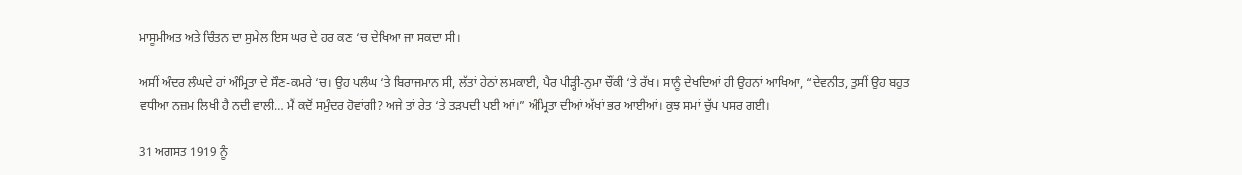ਮਾਸੂਮੀਅਤ ਅਤੇ ਚਿੰਤਨ ਦਾ ਸੁਮੇਲ ਇਸ ਘਰ ਦੇ ਹਰ ਕਣ ‘ਚ ਦੇਖਿਆ ਜਾ ਸਕਦਾ ਸੀ।

ਅਸੀਂ ਅੰਦਰ ਲੰਘਦੇ ਹਾਂ ਅੰਮ੍ਰਿਤਾ ਦੇ ਸੌਣ-ਕਮਰੇ ‘ਚ। ਉਹ ਪਲੰਘ ‘ਤੇ ਬਿਰਾਜਮਾਨ ਸੀ, ਲੱਤਾਂ ਹੇਠਾਂ ਲਮਕਾਈ, ਪੈਰ ਪੀੜ੍ਹੀ-ਨੁਮਾ ਚੌਂਕੀ ‘ਤੇ ਰੱਖ। ਸਾਨੂੰ ਦੇਖਦਿਆਂ ਹੀ ਉਹਨਾਂ ਆਖਿਆ, “ਦੇਵਨੀਤ, ਤੁਸੀਂ ਉਹ ਬਹੁਤ ਵਧੀਆ ਨਜ਼ਮ ਲਿਖੀ ਹੈ ਨਦੀ ਵਾਲੀ… ਮੈਂ ਕਦੋਂ ਸਮੁੰਦਰ ਹੋਵਾਂਗੀ? ਅਜੇ ਤਾਂ ਰੇਤ ‘ਤੇ ਤੜਪਦੀ ਪਈ ਆਂ।” ਅੰਮ੍ਰਿਤਾ ਦੀਆਂ ਅੱਖਾਂ ਭਰ ਆਈਆਂ। ਕੁਝ ਸਮਾਂ ਚੁੱਪ ਪਸਰ ਗਈ।

31 ਅਗਸਤ 1919 ਨੂੰ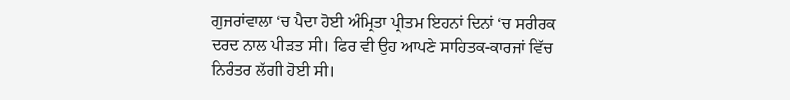ਗੁਜਰਾਂਵਾਲਾ ‘ਚ ਪੈਦਾ ਹੋਈ ਅੰਮ੍ਰਿਤਾ ਪ੍ਰੀਤਮ ਇਹਨਾਂ ਦਿਨਾਂ ‘ਚ ਸਰੀਰਕ ਦਰਦ ਨਾਲ ਪੀੜਤ ਸੀ। ਫਿਰ ਵੀ ਉਹ ਆਪਣੇ ਸਾਹਿਤਕ-ਕਾਰਜਾਂ ਵਿੱਚ ਨਿਰੰਤਰ ਲੱਗੀ ਹੋਈ ਸੀ।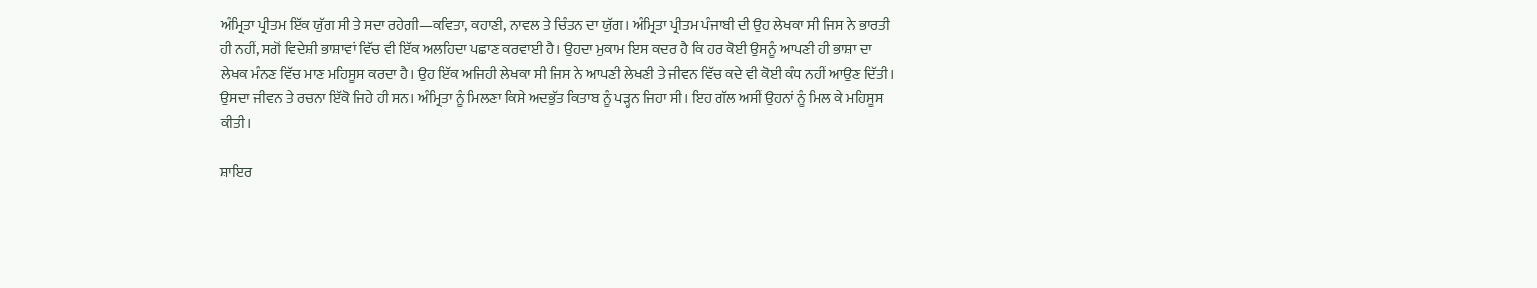ਅੰਮ੍ਰਿਤਾ ਪ੍ਰੀਤਮ ਇੱਕ ਯੁੱਗ ਸੀ ਤੇ ਸਦਾ ਰਹੇਗੀ—ਕਵਿਤਾ, ਕਹਾਣੀ, ਨਾਵਲ ਤੇ ਚਿੰਤਨ ਦਾ ਯੁੱਗ। ਅੰਮ੍ਰਿਤਾ ਪ੍ਰੀਤਮ ਪੰਜਾਬੀ ਦੀ ਉਹ ਲੇਖਕਾ ਸੀ ਜਿਸ ਨੇ ਭਾਰਤੀ ਹੀ ਨਹੀਂ, ਸਗੋਂ ਵਿਦੇਸ਼ੀ ਭਾਸ਼ਾਵਾਂ ਵਿੱਚ ਵੀ ਇੱਕ ਅਲਹਿਦਾ ਪਛਾਣ ਕਰਵਾਈ ਹੈ। ਉਹਦਾ ਮੁਕਾਮ ਇਸ ਕਦਰ ਹੈ ਕਿ ਹਰ ਕੋਈ ਉਸਨੂੰ ਆਪਣੀ ਹੀ ਭਾਸ਼ਾ ਦਾ ਲੇਖਕ ਮੰਨਣ ਵਿੱਚ ਮਾਣ ਮਹਿਸੂਸ ਕਰਦਾ ਹੈ। ਉਹ ਇੱਕ ਅਜਿਹੀ ਲੇਖਕਾ ਸੀ ਜਿਸ ਨੇ ਆਪਣੀ ਲੇਖਣੀ ਤੇ ਜੀਵਨ ਵਿੱਚ ਕਦੇ ਵੀ ਕੋਈ ਕੰਧ ਨਹੀਂ ਆਉਣ ਦਿੱਤੀ। ਉਸਦਾ ਜੀਵਨ ਤੇ ਰਚਨਾ ਇੱਕੋ ਜਿਹੇ ਹੀ ਸਨ। ਅੰਮ੍ਰਿਤਾ ਨੂੰ ਮਿਲਣਾ ਕਿਸੇ ਅਦਭੁੱਤ ਕਿਤਾਬ ਨੂੰ ਪੜ੍ਹਨ ਜਿਹਾ ਸੀ। ਇਹ ਗੱਲ ਅਸੀਂ ਉਹਨਾਂ ਨੂੰ ਮਿਲ ਕੇ ਮਹਿਸੂਸ ਕੀਤੀ।

ਸ਼ਾਇਰ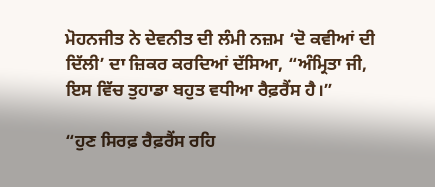ਮੋਹਨਜੀਤ ਨੇ ਦੇਵਨੀਤ ਦੀ ਲੰਮੀ ਨਜ਼ਮ ‘ਦੋ ਕਵੀਆਂ ਦੀ ਦਿੱਲੀ’ ਦਾ ਜ਼ਿਕਰ ਕਰਦਿਆਂ ਦੱਸਿਆ, “ਅੰਮ੍ਰਿਤਾ ਜੀ, ਇਸ ਵਿੱਚ ਤੁਹਾਡਾ ਬਹੁਤ ਵਧੀਆ ਰੈਫ਼ਰੈਂਸ ਹੈ।”

“ਹੁਣ ਸਿਰਫ਼ ਰੈਫ਼ਰੈਂਸ ਰਹਿ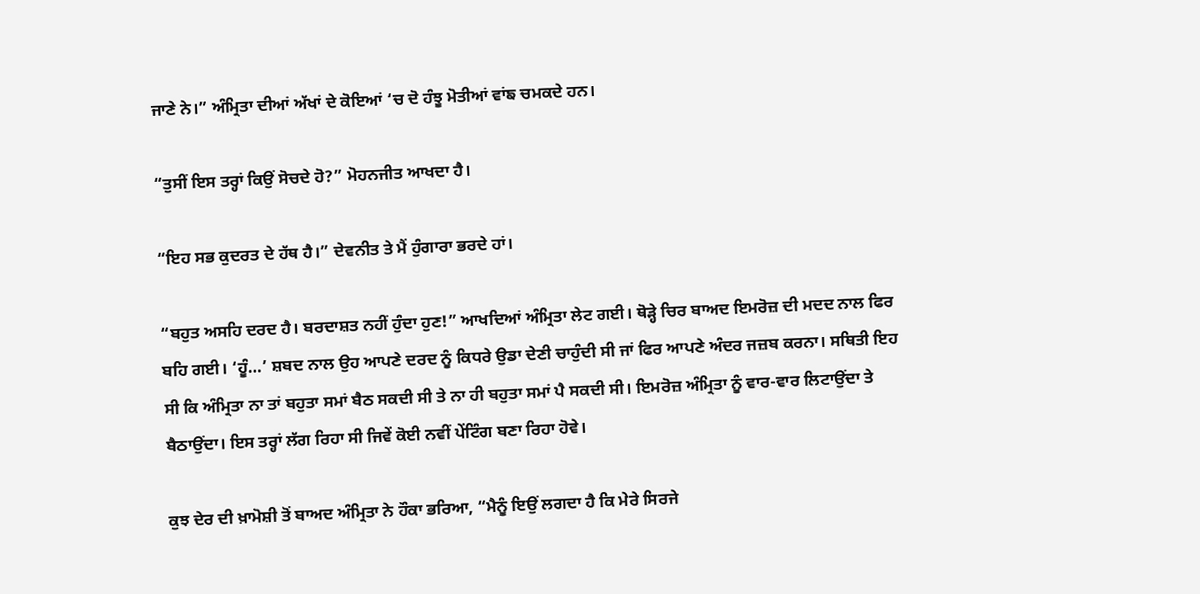ਜਾਣੇ ਨੇ।” ਅੰਮ੍ਰਿਤਾ ਦੀਆਂ ਅੱਖਾਂ ਦੇ ਕੋਇਆਂ ‘ਚ ਦੋ ਹੰਝੂ ਮੋਤੀਆਂ ਵਾਂਙ ਚਮਕਦੇ ਹਨ।

“ਤੁਸੀਂ ਇਸ ਤਰ੍ਹਾਂ ਕਿਉਂ ਸੋਚਦੇ ਹੋ?” ਮੋਹਨਜੀਤ ਆਖਦਾ ਹੈ।

“ਇਹ ਸਭ ਕੁਦਰਤ ਦੇ ਹੱਥ ਹੈ।” ਦੇਵਨੀਤ ਤੇ ਮੈਂ ਹੁੰਗਾਰਾ ਭਰਦੇ ਹਾਂ।

“ਬਹੁਤ ਅਸਹਿ ਦਰਦ ਹੈ। ਬਰਦਾਸ਼ਤ ਨਹੀਂ ਹੁੰਦਾ ਹੁਣ!” ਆਖਦਿਆਂ ਅੰਮ੍ਰਿਤਾ ਲੇਟ ਗਈ। ਥੋੜ੍ਹੇ ਚਿਰ ਬਾਅਦ ਇਮਰੋਜ਼ ਦੀ ਮਦਦ ਨਾਲ ਫਿਰ ਬਹਿ ਗਈ। ‘ਹੂੰ…’ ਸ਼ਬਦ ਨਾਲ ਉਹ ਆਪਣੇ ਦਰਦ ਨੂੰ ਕਿਧਰੇ ਉਡਾ ਦੇਣੀ ਚਾਹੁੰਦੀ ਸੀ ਜਾਂ ਫਿਰ ਆਪਣੇ ਅੰਦਰ ਜਜ਼ਬ ਕਰਨਾ। ਸਥਿਤੀ ਇਹ ਸੀ ਕਿ ਅੰਮ੍ਰਿਤਾ ਨਾ ਤਾਂ ਬਹੁਤਾ ਸਮਾਂ ਬੈਠ ਸਕਦੀ ਸੀ ਤੇ ਨਾ ਹੀ ਬਹੁਤਾ ਸਮਾਂ ਪੈ ਸਕਦੀ ਸੀ। ਇਮਰੋਜ਼ ਅੰਮ੍ਰਿਤਾ ਨੂੰ ਵਾਰ-ਵਾਰ ਲਿਟਾਉਂਦਾ ਤੇ ਬੈਠਾਉਂਦਾ। ਇਸ ਤਰ੍ਹਾਂ ਲੱਗ ਰਿਹਾ ਸੀ ਜਿਵੇਂ ਕੋਈ ਨਵੀਂ ਪੇਂਟਿੰਗ ਬਣਾ ਰਿਹਾ ਹੋਵੇ।

ਕੁਝ ਦੇਰ ਦੀ ਖ਼ਾਮੋਸ਼ੀ ਤੋਂ ਬਾਅਦ ਅੰਮ੍ਰਿਤਾ ਨੇ ਹੌਕਾ ਭਰਿਆ, “ਮੈਨੂੰ ਇਉਂ ਲਗਦਾ ਹੈ ਕਿ ਮੇਰੇ ਸਿਰਜੇ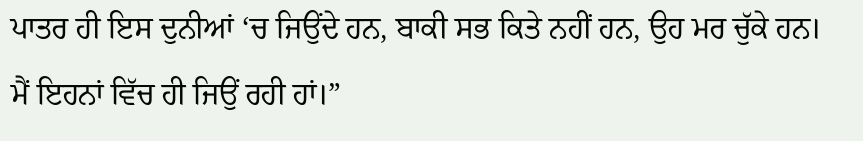ਪਾਤਰ ਹੀ ਇਸ ਦੁਨੀਆਂ ‘ਚ ਜਿਉਂਦੇ ਹਨ, ਬਾਕੀ ਸਭ ਕਿਤੇ ਨਹੀਂ ਹਨ, ਉਹ ਮਰ ਚੁੱਕੇ ਹਨ। ਮੈਂ ਇਹਨਾਂ ਵਿੱਚ ਹੀ ਜਿਉਂ ਰਹੀ ਹਾਂ।”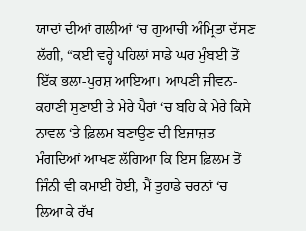ਯਾਦਾਂ ਦੀਆਂ ਗਲੀਆਂ ‘ਚ ਗੁਆਚੀ ਅੰਮ੍ਰਿਤਾ ਦੱਸਣ ਲੱਗੀ, “ਕਈ ਵਰ੍ਹੇ ਪਹਿਲਾਂ ਸਾਡੇ ਘਰ ਮੁੰਬਈ ਤੋਂ ਇੱਕ ਭਲਾ-ਪੁਰਸ਼ ਆਇਆ। ਆਪਣੀ ਜੀਵਨ-ਕਹਾਣੀ ਸੁਣਾਈ ਤੇ ਮੇਰੇ ਪੈਰਾਂ ‘ਚ ਬਹਿ ਕੇ ਮੇਰੇ ਕਿਸੇ ਨਾਵਲ ‘ਤੇ ਫ਼ਿਲਮ ਬਣਾਉਣ ਦੀ ਇਜਾਜ਼ਤ ਮੰਗਦਿਆਂ ਆਖਣ ਲੱਗਿਆ ਕਿ ਇਸ ਫ਼ਿਲਮ ਤੋਂ ਜਿੰਨੀ ਵੀ ਕਮਾਈ ਹੋਈ, ਮੈਂ ਤੁਹਾਡੇ ਚਰਨਾਂ ‘ਚ ਲਿਆ ਕੇ ਰੱਖ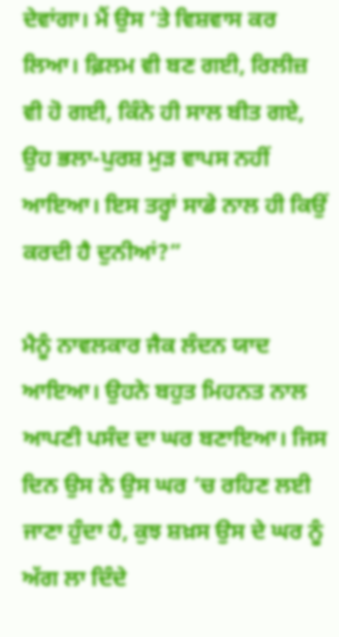ਦੇਵਾਂਗਾ। ਮੈਂ ਉਸ ‘ਤੇ ਵਿਸ਼ਵਾਸ ਕਰ ਲਿਆ। ਫ਼ਿਲਮ ਵੀ ਬਣ ਗਈ, ਰਿਲੀਜ਼ ਵੀ ਹੋ ਗਈ, ਕਿੰਨੇ ਹੀ ਸਾਲ ਬੀਤ ਗਏ, ਉਹ ਭਲਾ-ਪੁਰਸ਼ ਮੁੜ ਵਾਪਸ ਨਹੀਂ ਆਇਆ। ਇਸ ਤਰ੍ਹਾਂ ਸਾਡੇ ਨਾਲ ਹੀ ਕਿਉਂ ਕਰਦੀ ਹੈ ਦੁਨੀਆਂ?”

ਮੈਨੂੰ ਨਾਵਲਕਾਰ ਜੈਕ ਲੰਦਨ ਯਾਦ ਆਇਆ। ਉਹਨੇ ਬਹੁਤ ਮਿਹਨਤ ਨਾਲ ਆਪਣੀ ਪਸੰਦ ਦਾ ਘਰ ਬਣਾਇਆ। ਜਿਸ ਦਿਨ ਉਸ ਨੇ ਉਸ ਘਰ ‘ਚ ਰਹਿਣ ਲਈ ਜਾਣਾ ਹੁੰਦਾ ਹੈ, ਕੁਝ ਸ਼ਖ਼ਸ ਉਸ ਦੇ ਘਰ ਨੂੰ ਅੱਗ ਲਾ ਦਿੰਦੇ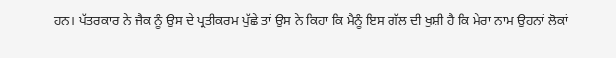ਹਨ। ਪੱਤਰਕਾਰ ਨੇ ਜੈਕ ਨੂੰ ਉਸ ਦੇ ਪ੍ਰਤੀਕਰਮ ਪੁੱਛੇ ਤਾਂ ਉਸ ਨੇ ਕਿਹਾ ਕਿ ਮੈਨੂੰ ਇਸ ਗੱਲ ਦੀ ਖੁਸ਼ੀ ਹੈ ਕਿ ਮੇਰਾ ਨਾਮ ਉਹਨਾਂ ਲੋਕਾਂ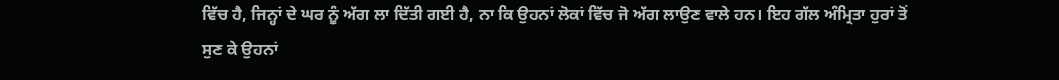ਵਿੱਚ ਹੈ, ਜਿਨ੍ਹਾਂ ਦੇ ਘਰ ਨੂੰ ਅੱਗ ਲਾ ਦਿੱਤੀ ਗਈ ਹੈ, ਨਾ ਕਿ ਉਹਨਾਂ ਲੋਕਾਂ ਵਿੱਚ ਜੋ ਅੱਗ ਲਾਉਣ ਵਾਲੇ ਹਨ। ਇਹ ਗੱਲ ਅੰਮ੍ਰਿਤਾ ਹੁਰਾਂ ਤੋਂ ਸੁਣ ਕੇ ਉਹਨਾਂ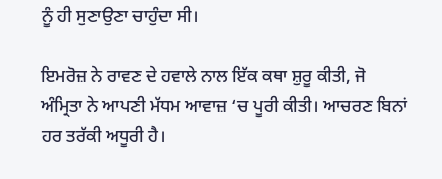ਨੂੰ ਹੀ ਸੁਣਾਉਣਾ ਚਾਹੁੰਦਾ ਸੀ।

ਇਮਰੋਜ਼ ਨੇ ਰਾਵਣ ਦੇ ਹਵਾਲੇ ਨਾਲ ਇੱਕ ਕਥਾ ਸ਼ੁਰੂ ਕੀਤੀ, ਜੋ ਅੰਮ੍ਰਿਤਾ ਨੇ ਆਪਣੀ ਮੱਧਮ ਆਵਾਜ਼ ‘ਚ ਪੂਰੀ ਕੀਤੀ। ਆਚਰਣ ਬਿਨਾਂ ਹਰ ਤਰੱਕੀ ਅਧੂਰੀ ਹੈ।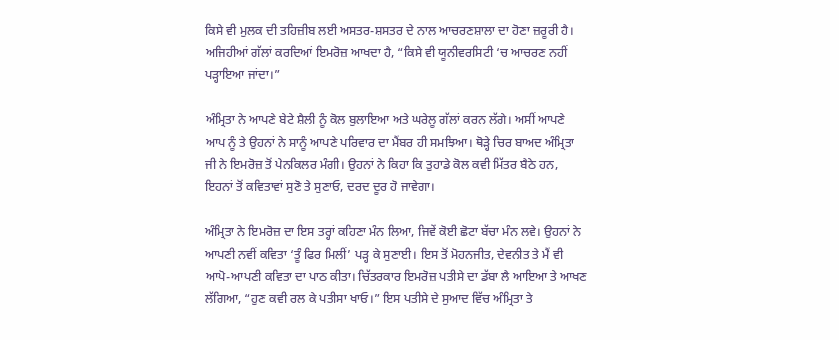ਕਿਸੇ ਵੀ ਮੁਲਕ ਦੀ ਤਹਿਜ਼ੀਬ ਲਈ ਅਸਤਰ-ਸ਼ਸਤਰ ਦੇ ਨਾਲ ਆਚਰਣਸ਼ਾਲਾ ਦਾ ਹੋਣਾ ਜ਼ਰੂਰੀ ਹੈ। ਅਜਿਹੀਆਂ ਗੱਲਾਂ ਕਰਦਿਆਂ ਇਮਰੋਜ਼ ਆਖਦਾ ਹੈ, “ਕਿਸੇ ਵੀ ਯੂਨੀਵਰਸਿਟੀ ‘ਚ ਆਚਰਣ ਨਹੀਂ ਪੜ੍ਹਾਇਆ ਜਾਂਦਾ।”

ਅੰਮ੍ਰਿਤਾ ਨੇ ਆਪਣੇ ਬੇਟੇ ਸ਼ੈਲੀ ਨੂੰ ਕੋਲ ਬੁਲਾਇਆ ਅਤੇ ਘਰੇਲੂ ਗੱਲਾਂ ਕਰਨ ਲੱਗੇ। ਅਸੀਂ ਆਪਣੇ ਆਪ ਨੂੰ ਤੇ ਉਹਨਾਂ ਨੇ ਸਾਨੂੰ ਆਪਣੇ ਪਰਿਵਾਰ ਦਾ ਮੈਂਬਰ ਹੀ ਸਮਝਿਆ। ਥੋੜ੍ਹੇ ਚਿਰ ਬਾਅਦ ਅੰਮ੍ਰਿਤਾ ਜੀ ਨੇ ਇਮਰੋਜ਼ ਤੋਂ ਪੇਨਕਿਲਰ ਮੰਗੀ। ਉਹਨਾਂ ਨੇ ਕਿਹਾ ਕਿ ਤੁਹਾਡੇ ਕੋਲ ਕਵੀ ਮਿੱਤਰ ਬੈਠੇ ਹਨ, ਇਹਨਾਂ ਤੋਂ ਕਵਿਤਾਵਾਂ ਸੁਣੋ ਤੇ ਸੁਣਾਓ, ਦਰਦ ਦੂਰ ਹੋ ਜਾਵੇਗਾ।

ਅੰਮ੍ਰਿਤਾ ਨੇ ਇਮਰੋਜ਼ ਦਾ ਇਸ ਤਰ੍ਹਾਂ ਕਹਿਣਾ ਮੰਨ ਲਿਆ, ਜਿਵੇਂ ਕੋਈ ਛੋਟਾ ਬੱਚਾ ਮੰਨ ਲਵੇ। ਉਹਨਾਂ ਨੇ ਆਪਣੀ ਨਵੀਂ ਕਵਿਤਾ ‘ਤੂੰ ਫਿਰ ਮਿਲੀਂ’ ਪੜ੍ਹ ਕੇ ਸੁਣਾਈ। ਇਸ ਤੋਂ ਮੋਹਨਜੀਤ, ਦੇਵਨੀਤ ਤੇ ਮੈਂ ਵੀ ਆਪੋ-ਆਪਣੀ ਕਵਿਤਾ ਦਾ ਪਾਠ ਕੀਤਾ। ਚਿੱਤਰਕਾਰ ਇਮਰੋਜ਼ ਪਤੀਸੇ ਦਾ ਡੱਬਾ ਲੈ ਆਇਆ ਤੇ ਆਖਣ ਲੱਗਿਆ, “ਹੁਣ ਕਵੀ ਰਲ ਕੇ ਪਤੀਸਾ ਖਾਓ।” ਇਸ ਪਤੀਸੇ ਦੇ ਸੁਆਦ ਵਿੱਚ ਅੰਮ੍ਰਿਤਾ ਤੇ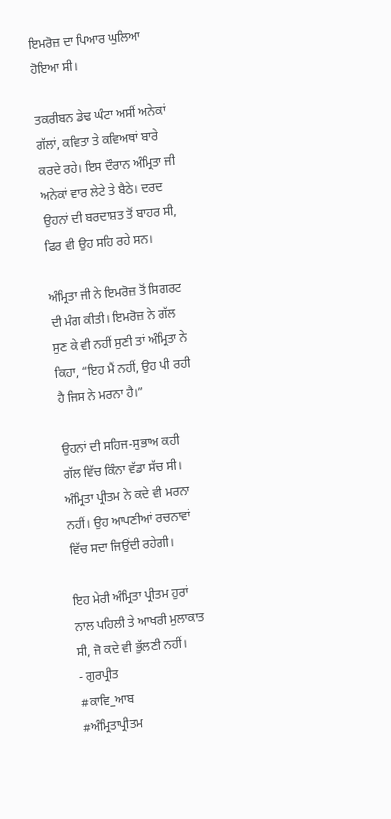ਇਮਰੋਜ਼ ਦਾ ਪਿਆਰ ਘੁਲਿਆ ਹੋਇਆ ਸੀ।

ਤਕਰੀਬਨ ਡੇਢ ਘੰਟਾ ਅਸੀਂ ਅਨੇਕਾਂ ਗੱਲਾਂ, ਕਵਿਤਾ ਤੇ ਕਵਿਅਥਾਂ ਬਾਰੇ ਕਰਦੇ ਰਹੇ। ਇਸ ਦੌਰਾਨ ਅੰਮ੍ਰਿਤਾ ਜੀ ਅਨੇਕਾਂ ਵਾਰ ਲੇਟੇ ਤੇ ਬੈਠੇ। ਦਰਦ ਉਹਨਾਂ ਦੀ ਬਰਦਾਸ਼ਤ ਤੋਂ ਬਾਹਰ ਸੀ, ਫਿਰ ਵੀ ਉਹ ਸਹਿ ਰਹੇ ਸਨ।

ਅੰਮ੍ਰਿਤਾ ਜੀ ਨੇ ਇਮਰੋਜ਼ ਤੋਂ ਸਿਗਰਟ ਦੀ ਮੰਗ ਕੀਤੀ। ਇਮਰੋਜ਼ ਨੇ ਗੱਲ ਸੁਣ ਕੇ ਵੀ ਨਹੀਂ ਸੁਣੀ ਤਾਂ ਅੰਮ੍ਰਿਤਾ ਨੇ ਕਿਹਾ, “ਇਹ ਮੈਂ ਨਹੀਂ, ਉਹ ਪੀ ਰਹੀ ਹੈ ਜਿਸ ਨੇ ਮਰਨਾ ਹੈ।”

ਉਹਨਾਂ ਦੀ ਸਹਿਜ-ਸੁਭਾਅ ਕਹੀ ਗੱਲ ਵਿੱਚ ਕਿੰਨਾ ਵੱਡਾ ਸੱਚ ਸੀ। ਅੰਮ੍ਰਿਤਾ ਪ੍ਰੀਤਮ ਨੇ ਕਦੇ ਵੀ ਮਰਨਾ ਨਹੀਂ। ਉਹ ਆਪਣੀਆਂ ਰਚਨਾਵਾਂ ਵਿੱਚ ਸਦਾ ਜਿਉਂਦੀ ਰਹੇਗੀ।

ਇਹ ਮੇਰੀ ਅੰਮ੍ਰਿਤਾ ਪ੍ਰੀਤਮ ਹੁਰਾਂ ਨਾਲ ਪਹਿਲੀ ਤੇ ਆਖਰੀ ਮੁਲਾਕਾਤ ਸੀ, ਜੋ ਕਦੇ ਵੀ ਭੁੱਲਣੀ ਨਹੀਂ।
- ਗੁਰਪ੍ਰੀਤ
#ਕਾਵਿ_ਆਬ
#ਅੰਮ੍ਰਿਤਾਪ੍ਰੀਤਮ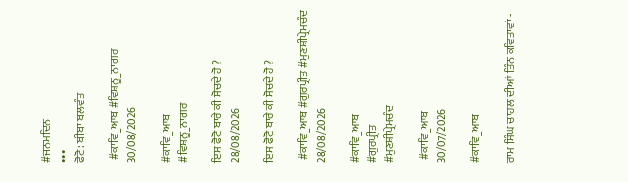#ਜਨਮਦਿਨ
•••
ਫੋਟੋ: ਬੀਬਾ ਬਲਵੰਤ

 #ਕਾਵਿ_ਆਬ #ਵਿਸ਼ਨੂ_ਨਾਗਰ
30/08/2026

#ਕਾਵਿ_ਆਬ
#ਵਿਸ਼ਨੂ_ਨਾਗਰ

ਇਸ ਫੋਟੋ ਬਾਰੇ ਕੀ ਸੋਚਦੇ ਹੋ ?
28/08/2026

ਇਸ ਫੋਟੋ ਬਾਰੇ ਕੀ ਸੋਚਦੇ ਹੋ ?

 #ਕਾਵਿ_ਆਬ #ਗੁਰਪ੍ਰੀਤ #ਮੁਣਸ਼ੀਪ੍ਰੇਮਚੰਦ
28/08/2026

#ਕਾਵਿ_ਆਬ
#ਗੁਰਪ੍ਰੀਤ
#ਮੁਣਸ਼ੀਪ੍ਰੇਮਚੰਦ

 #ਕਾਵਿ_ਆਬ
30/07/2026

#ਕਾਵਿ_ਆਬ

ਰਾਮ ਸਿੰਘ ਚਾਹਲ ਦੀਆਂ ਤਿੰਨ ਕਵਿਤਾਵਾਂ -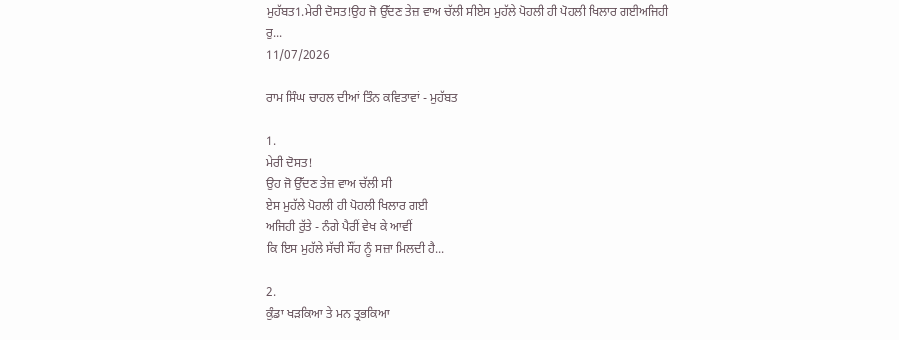ਮੁਹੱਬਤ1.ਮੇਰੀ ਦੋਸਤ!ਉਹ ਜੋ ਉੱਦਣ ਤੇਜ਼ ਵਾਅ ਚੱਲੀ ਸੀਏਸ ਮੁਹੱਲੇ ਪੋਹਲੀ ਹੀ ਪੋਹਲੀ ਖਿਲਾਰ ਗਈਅਜਿਹੀ ਰੁ...
11/07/2026

ਰਾਮ ਸਿੰਘ ਚਾਹਲ ਦੀਆਂ ਤਿੰਨ ਕਵਿਤਾਵਾਂ - ਮੁਹੱਬਤ

1.
ਮੇਰੀ ਦੋਸਤ!
ਉਹ ਜੋ ਉੱਦਣ ਤੇਜ਼ ਵਾਅ ਚੱਲੀ ਸੀ
ਏਸ ਮੁਹੱਲੇ ਪੋਹਲੀ ਹੀ ਪੋਹਲੀ ਖਿਲਾਰ ਗਈ
ਅਜਿਹੀ ਰੁੱਤੇ - ਨੰਗੇ ਪੈਰੀਂ ਵੇਖ ਕੇ ਆਵੀਂ
ਕਿ ਇਸ ਮੁਹੱਲੇ ਸੱਚੀ ਸੌਂਹ ਨੂੰ ਸਜ਼ਾ ਮਿਲਦੀ ਹੈ...

2.
ਕੁੰਡਾ ਖੜਕਿਆ ਤੇ ਮਨ ਤ੍ਰਭਕਿਆ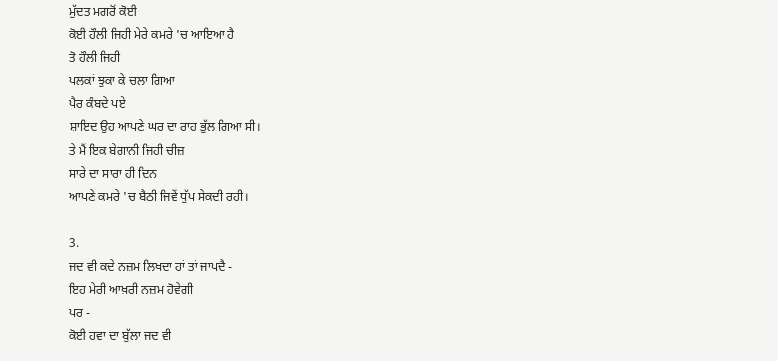ਮੁੱਦਤ ਮਗਰੋਂ ਕੋਈ
ਕੋਈ ਹੌਲੀ ਜਿਹੀ ਮੇਰੇ ਕਮਰੇ 'ਚ ਆਇਆ ਹੈ
ਤੋ ਹੌਲੀ ਜਿਹੀ
ਪਲਕਾਂ ਝੁਕਾ ਕੇ ਚਲਾ ਗਿਆ
ਪੈਰ ਕੰਬਦੇ ਪਏ
ਸ਼ਾਇਦ ਉਹ ਆਪਣੇ ਘਰ ਦਾ ਰਾਹ ਭੁੱਲ ਗਿਆ ਸੀ।
ਤੇ ਮੈਂ ਇਕ ਬੇਗਾਨੀ ਜਿਹੀ ਚੀਜ਼
ਸਾਰੇ ਦਾ ਸਾਰਾ ਹੀ ਦਿਨ
ਆਪਣੇ ਕਮਰੇ 'ਚ ਬੈਠੀ ਜਿਵੇਂ ਧੁੱਪ ਸੇਕਦੀ ਰਹੀ।

3.
ਜਦ ਵੀ ਕਦੇ ਨਜ਼ਮ ਲਿਖਦਾ ਹਾਂ ਤਾਂ ਜਾਪਦੈ -
ਇਹ ਮੇਰੀ ਆਖ਼ਰੀ ਨਜ਼ਮ ਹੋਵੇਗੀ
ਪਰ -
ਕੋਈ ਹਵਾ ਦਾ ਬੁੱਲਾ ਜਦ ਵੀ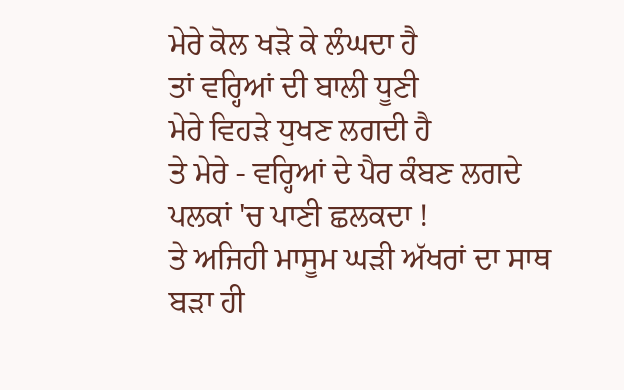ਮੇਰੇ ਕੋਲ ਖੜੋ ਕੇ ਲੰਘਦਾ ਹੈ
ਤਾਂ ਵਰ੍ਹਿਆਂ ਦੀ ਬਾਲੀ ਧੂਣੀ
ਮੇਰੇ ਵਿਹੜੇ ਧੁਖਣ ਲਗਦੀ ਹੈ
ਤੇ ਮੇਰੇ - ਵਰ੍ਹਿਆਂ ਦੇ ਪੈਰ ਕੰਬਣ ਲਗਦੇ
ਪਲਕਾਂ 'ਚ ਪਾਣੀ ਛਲਕਦਾ !
ਤੇ ਅਜਿਹੀ ਮਾਸੂਮ ਘੜੀ ਅੱਖਰਾਂ ਦਾ ਸਾਥ
ਬੜਾ ਹੀ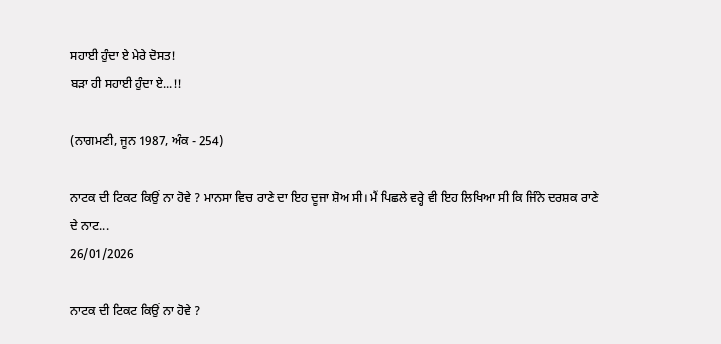ਸਹਾਈ ਹੁੰਦਾ ਏ ਮੇਰੇ ਦੋਸਤ!
ਬੜਾ ਹੀ ਸਹਾਈ ਹੁੰਦਾ ਏ...!!

(ਨਾਗਮਣੀ, ਜੂਨ 1987, ਅੰਕ - 254)

ਨਾਟਕ ਦੀ ਟਿਕਟ ਕਿਉਂ ਨਾ ਹੋਵੇ ? ਮਾਨਸਾ ਵਿਚ ਰਾਣੇ ਦਾ ਇਹ ਦੂਜਾ ਸ਼ੋਅ ਸੀ। ਮੈਂ ਪਿਛਲੇ ਵਰ੍ਹੇ ਵੀ ਇਹ ਲਿਖਿਆ ਸੀ ਕਿ ਜਿੰਨੇ ਦਰਸ਼ਕ ਰਾਣੇ ਦੇ ਨਾਟ...
26/01/2026

ਨਾਟਕ ਦੀ ਟਿਕਟ ਕਿਉਂ ਨਾ ਹੋਵੇ ?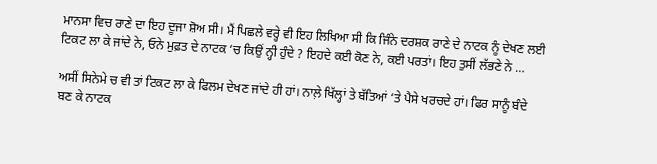ਮਾਨਸਾ ਵਿਚ ਰਾਣੇ ਦਾ ਇਹ ਦੂਜਾ ਸ਼ੋਅ ਸੀ। ਮੈਂ ਪਿਛਲੇ ਵਰ੍ਹੇ ਵੀ ਇਹ ਲਿਖਿਆ ਸੀ ਕਿ ਜਿੰਨੇ ਦਰਸ਼ਕ ਰਾਣੇ ਦੇ ਨਾਟਕ ਨੂੰ ਦੇਖਣ ਲਈ ਟਿਕਟ ਲਾ ਕੇ ਜਾਂਦੇ ਨੇ, ਓਨੇ ਮੁਫ਼ਤ ਦੇ ਨਾਟਕ ‘ਚ ਕਿਉਂ ਨ੍ਹੀ ਹੁੰਦੇ ? ਇਹਦੇ ਕਈ ਕੋਣ ਨੇ, ਕਈ ਪਰਤਾਂ। ਇਹ ਤੁਸੀਂ ਲੱਭਣੇ ਨੇ …

ਅਸੀਂ ਸਿਨੇਮੇ ਚ ਵੀ ਤਾਂ ਟਿਕਟ ਲਾ ਕੇ ਫਿਲਮ ਦੇਖਣ ਜਾਂਦੇ ਹੀ ਹਾਂ। ਨਾਲ਼ੇ ਖਿੱਲ੍ਹਾਂ ਤੇ ਬੱਤਿਆਂ ‘ਤੇ ਪੈਸੇ ਖਰਚਦੇ ਹਾਂ। ਫਿਰ ਸਾਨੂੰ ਬੰਦੇ ਬਣ ਕੇ ਨਾਟਕ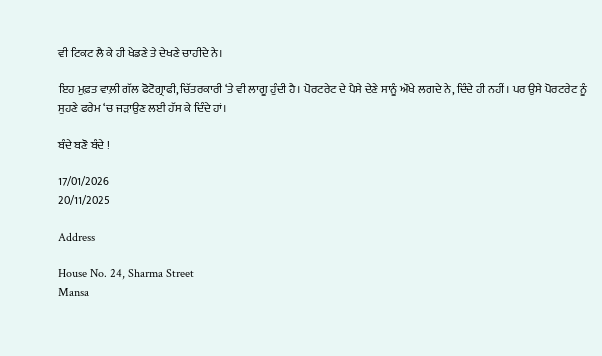ਵੀ ਟਿਕਟ ਲੈ ਕੇ ਹੀ ਖੇਡਣੇ ਤੇ ਦੇਖਣੇ ਚਾਹੀਦੇ ਨੇ।

ਇਹ ਮੁਫ਼ਤ ਵਾਲ਼ੀ ਗੱਲ ਫੋਟੋਗ੍ਰਾਫੀ, ਚਿੱਤਰਕਾਰੀ ‘ਤੇ ਵੀ ਲਾਗੂ ਹੁੰਦੀ ਹੈ। ਪੋਰਟਰੇਟ ਦੇ ਪੈਸੇ ਦੇਣੇ ਸਾਨੂੰ ਔਖੇ ਲਗਦੇ ਨੇ, ਦਿੰਦੇ ਹੀ ਨਹੀਂ। ਪਰ ਉਸੇ ਪੋਰਟਰੇਟ ਨੂੰ ਸੁਹਣੇ ਫਰੇਮ ‘ਚ ਜੜਾਉਣ ਲਈ ਹੱਸ ਕੇ ਦਿੰਦੇ ਹਾਂ।

ਬੰਦੇ ਬਣੋ ਬੰਦੇ !

17/01/2026
20/11/2025

Address

House No. 24, Sharma Street
Mansa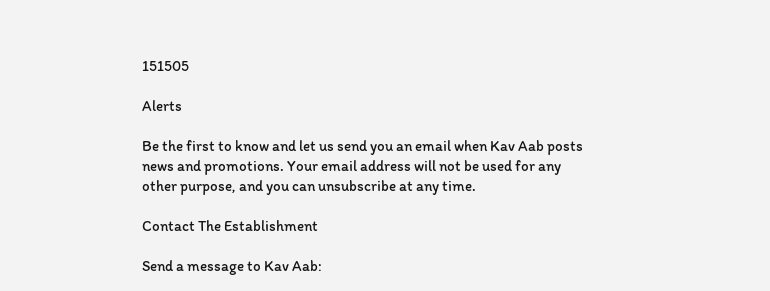151505

Alerts

Be the first to know and let us send you an email when Kav Aab posts news and promotions. Your email address will not be used for any other purpose, and you can unsubscribe at any time.

Contact The Establishment

Send a message to Kav Aab: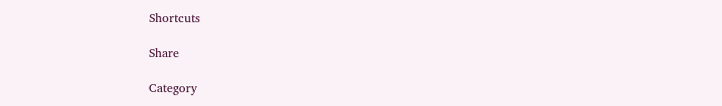Shortcuts

Share

Category